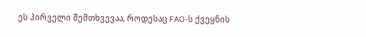ეს პირველი შემთხვევაა, როდესაც FAO-ს ქვეყნის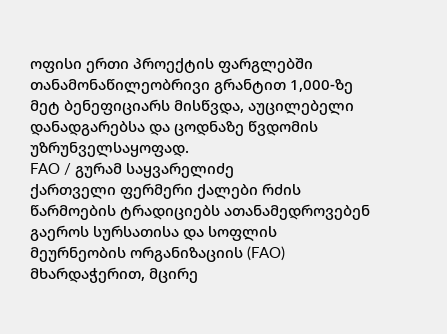ოფისი ერთი პროექტის ფარგლებში თანამონაწილეობრივი გრანტით 1,000-ზე მეტ ბენეფიციარს მისწვდა, აუცილებელი დანადგარებსა და ცოდნაზე წვდომის უზრუნველსაყოფად.
FAO / გურამ საყვარელიძე
ქართველი ფერმერი ქალები რძის წარმოების ტრადიციებს ათანამედროვებენ გაეროს სურსათისა და სოფლის მეურნეობის ორგანიზაციის (FAO) მხარდაჭერით, მცირე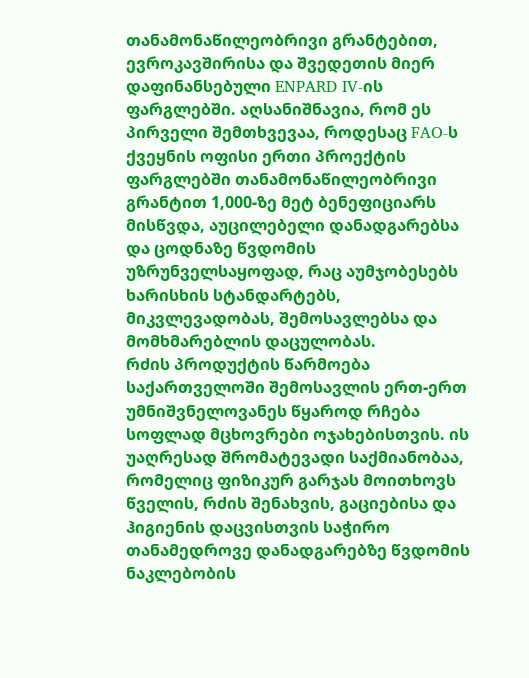თანამონაწილეობრივი გრანტებით, ევროკავშირისა და შვედეთის მიერ დაფინანსებული ENPARD IV-ის ფარგლებში. აღსანიშნავია, რომ ეს პირველი შემთხვევაა, როდესაც FAO-ს ქვეყნის ოფისი ერთი პროექტის ფარგლებში თანამონაწილეობრივი გრანტით 1,000-ზე მეტ ბენეფიციარს მისწვდა, აუცილებელი დანადგარებსა და ცოდნაზე წვდომის უზრუნველსაყოფად, რაც აუმჯობესებს ხარისხის სტანდარტებს, მიკვლევადობას, შემოსავლებსა და მომხმარებლის დაცულობას.
რძის პროდუქტის წარმოება საქართველოში შემოსავლის ერთ-ერთ უმნიშვნელოვანეს წყაროდ რჩება სოფლად მცხოვრები ოჯახებისთვის. ის უაღრესად შრომატევადი საქმიანობაა, რომელიც ფიზიკურ გარჯას მოითხოვს წველის, რძის შენახვის, გაციებისა და ჰიგიენის დაცვისთვის საჭირო თანამედროვე დანადგარებზე წვდომის ნაკლებობის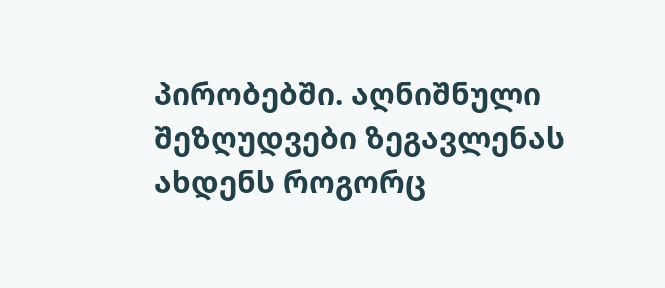პირობებში. აღნიშნული შეზღუდვები ზეგავლენას ახდენს როგორც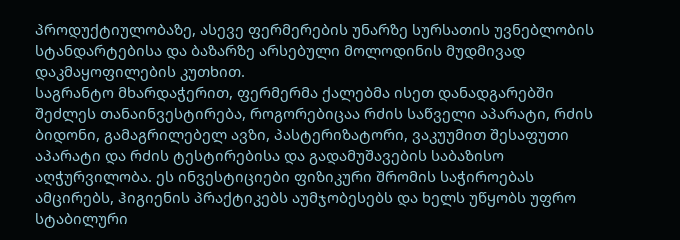პროდუქტიულობაზე, ასევე ფერმერების უნარზე სურსათის უვნებლობის სტანდარტებისა და ბაზარზე არსებული მოლოდინის მუდმივად დაკმაყოფილების კუთხით.
საგრანტო მხარდაჭერით, ფერმერმა ქალებმა ისეთ დანადგარებში შეძლეს თანაინვესტირება, როგორებიცაა რძის საწველი აპარატი, რძის ბიდონი, გამაგრილებელ ავზი, პასტერიზატორი, ვაკუუმით შესაფუთი აპარატი და რძის ტესტირებისა და გადამუშავების საბაზისო აღჭურვილობა. ეს ინვესტიციები ფიზიკური შრომის საჭიროებას ამცირებს, ჰიგიენის პრაქტიკებს აუმჯობესებს და ხელს უწყობს უფრო სტაბილური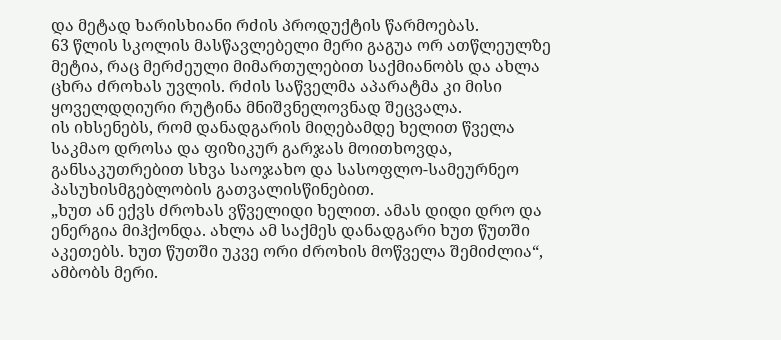და მეტად ხარისხიანი რძის პროდუქტის წარმოებას.
63 წლის სკოლის მასწავლებელი მერი გაგუა ორ ათწლეულზე მეტია, რაც მერძეული მიმართულებით საქმიანობს და ახლა ცხრა ძროხას უვლის. რძის საწველმა აპარატმა კი მისი ყოველდღიური რუტინა მნიშვნელოვნად შეცვალა.
ის იხსენებს, რომ დანადგარის მიღებამდე ხელით წველა საკმაო დროსა და ფიზიკურ გარჯას მოითხოვდა, განსაკუთრებით სხვა საოჯახო და სასოფლო-სამეურნეო პასუხისმგებლობის გათვალისწინებით.
„ხუთ ან ექვს ძროხას ვწველიდი ხელით. ამას დიდი დრო და ენერგია მიჰქონდა. ახლა ამ საქმეს დანადგარი ხუთ წუთში აკეთებს. ხუთ წუთში უკვე ორი ძროხის მოწველა შემიძლია“, ამბობს მერი.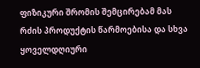ფიზიკური შრომის შემცირებამ მას რძის პროდუქტის წარმოებისა და სხვა ყოველდღიური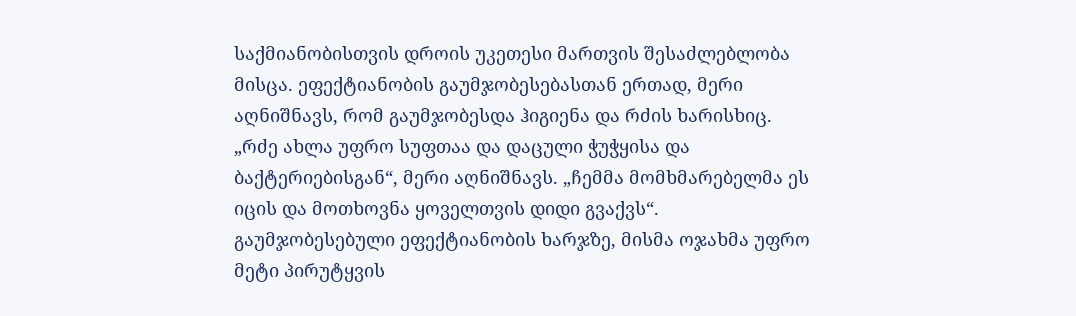საქმიანობისთვის დროის უკეთესი მართვის შესაძლებლობა მისცა. ეფექტიანობის გაუმჯობესებასთან ერთად, მერი აღნიშნავს, რომ გაუმჯობესდა ჰიგიენა და რძის ხარისხიც.
„რძე ახლა უფრო სუფთაა და დაცული ჭუჭყისა და ბაქტერიებისგან“, მერი აღნიშნავს. „ჩემმა მომხმარებელმა ეს იცის და მოთხოვნა ყოველთვის დიდი გვაქვს“.
გაუმჯობესებული ეფექტიანობის ხარჯზე, მისმა ოჯახმა უფრო მეტი პირუტყვის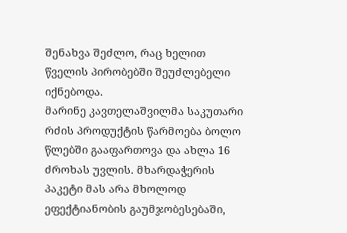შენახვა შეძლო, რაც ხელით წველის პირობებში შეუძლებელი იქნებოდა.
მარინე კავთელაშვილმა საკუთარი რძის პროდუქტის წარმოება ბოლო წლებში გააფართოვა და ახლა 16 ძროხას უვლის. მხარდაჭერის პაკეტი მას არა მხოლოდ ეფექტიანობის გაუმჯობესებაში,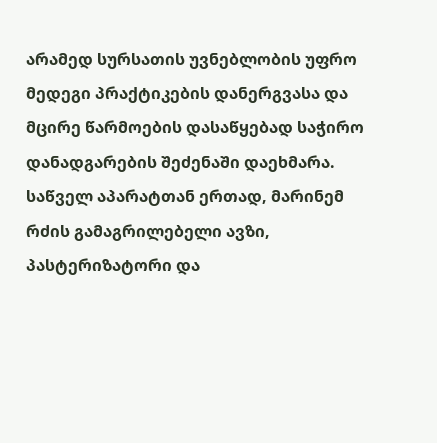არამედ სურსათის უვნებლობის უფრო მედეგი პრაქტიკების დანერგვასა და მცირე წარმოების დასაწყებად საჭირო დანადგარების შეძენაში დაეხმარა.
საწველ აპარატთან ერთად, მარინემ რძის გამაგრილებელი ავზი, პასტერიზატორი და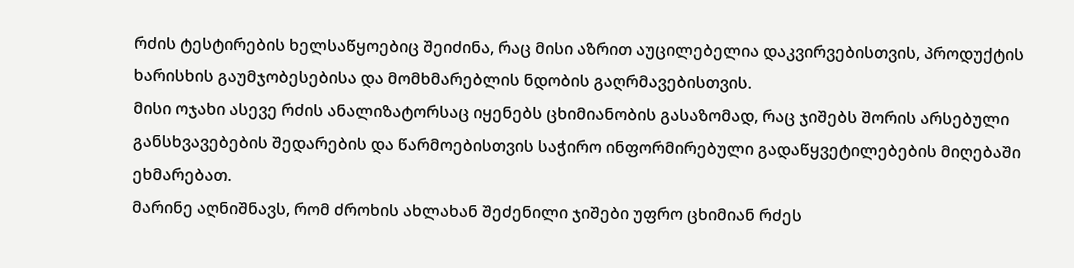რძის ტესტირების ხელსაწყოებიც შეიძინა, რაც მისი აზრით აუცილებელია დაკვირვებისთვის, პროდუქტის ხარისხის გაუმჯობესებისა და მომხმარებლის ნდობის გაღრმავებისთვის.
მისი ოჯახი ასევე რძის ანალიზატორსაც იყენებს ცხიმიანობის გასაზომად, რაც ჯიშებს შორის არსებული განსხვავებების შედარების და წარმოებისთვის საჭირო ინფორმირებული გადაწყვეტილებების მიღებაში ეხმარებათ.
მარინე აღნიშნავს, რომ ძროხის ახლახან შეძენილი ჯიშები უფრო ცხიმიან რძეს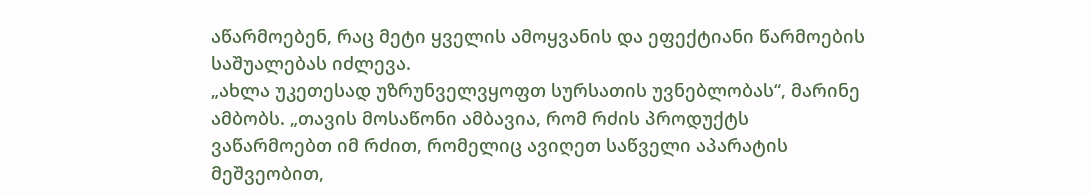აწარმოებენ, რაც მეტი ყველის ამოყვანის და ეფექტიანი წარმოების საშუალებას იძლევა.
„ახლა უკეთესად უზრუნველვყოფთ სურსათის უვნებლობას“, მარინე ამბობს. „თავის მოსაწონი ამბავია, რომ რძის პროდუქტს ვაწარმოებთ იმ რძით, რომელიც ავიღეთ საწველი აპარატის მეშვეობით,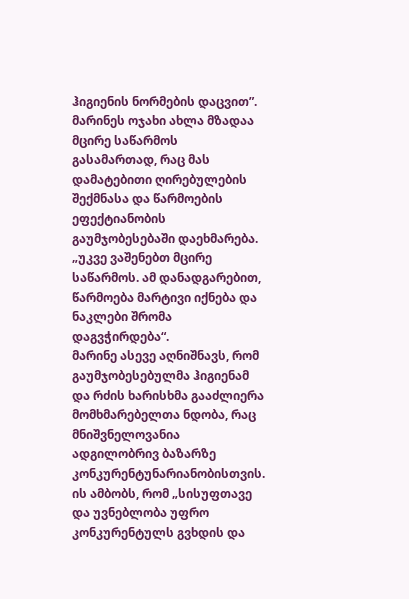ჰიგიენის ნორმების დაცვით”.
მარინეს ოჯახი ახლა მზადაა მცირე საწარმოს გასამართად, რაც მას დამატებითი ღირებულების შექმნასა და წარმოების ეფექტიანობის გაუმჯობესებაში დაეხმარება.
„უკვე ვაშენებთ მცირე საწარმოს. ამ დანადგარებით, წარმოება მარტივი იქნება და ნაკლები შრომა დაგვჭირდება“.
მარინე ასევე აღნიშნავს, რომ გაუმჯობესებულმა ჰიგიენამ და რძის ხარისხმა გააძლიერა მომხმარებელთა ნდობა, რაც მნიშვნელოვანია ადგილობრივ ბაზარზე კონკურენტუნარიანობისთვის.
ის ამბობს, რომ „სისუფთავე და უვნებლობა უფრო კონკურენტულს გვხდის და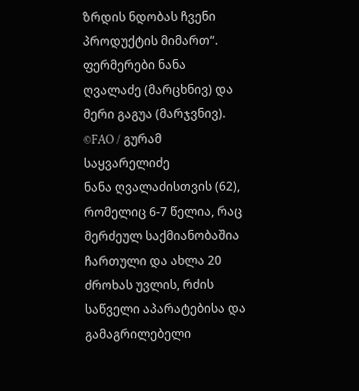ზრდის ნდობას ჩვენი პროდუქტის მიმართ“.
ფერმერები ნანა ღვალაძე (მარცხნივ) და მერი გაგუა (მარჯვნივ). ©FAO / გურამ საყვარელიძე
ნანა ღვალაძისთვის (62), რომელიც 6-7 წელია, რაც მერძეულ საქმიანობაშია ჩართული და ახლა 20 ძროხას უვლის, რძის საწველი აპარატებისა და გამაგრილებელი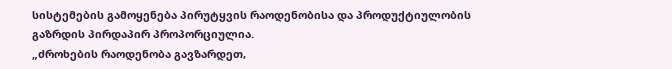სისტემების გამოყენება პირუტყვის რაოდენობისა და პროდუქტიულობის გაზრდის პირდაპირ პროპორციულია.
„ძროხების რაოდენობა გავზარდეთ,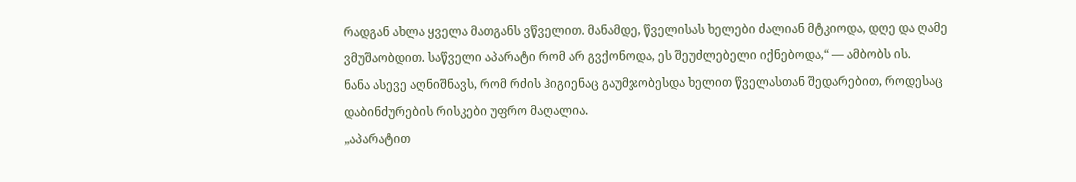რადგან ახლა ყველა მათგანს ვწველით. მანამდე, წველისას ხელები ძალიან მტკიოდა, დღე და ღამე ვმუშაობდით. საწველი აპარატი რომ არ გვქონოდა, ეს შეუძლებელი იქნებოდა,“ — ამბობს ის.
ნანა ასევე აღნიშნავს, რომ რძის ჰიგიენაც გაუმჯობესდა ხელით წველასთან შედარებით, როდესაც დაბინძურების რისკები უფრო მაღალია.
„აპარატით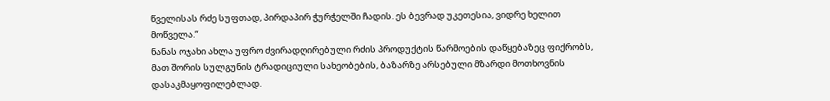წველისას რძე სუფთად, პირდაპირ ჭურჭელში ჩადის. ეს ბევრად უკეთესია, ვიდრე ხელით მოწველა.“
ნანას ოჯახი ახლა უფრო ძვირადღირებული რძის პროდუქტის წარმოების დაწყებაზეც ფიქრობს, მათ შორის სულგუნის ტრადიციული სახეობების, ბაზარზე არსებული მზარდი მოთხოვნის დასაკმაყოფილებლად.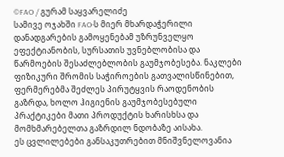©FAO / გურამ საყვარელიძე
სამივე ოჯახში FAO-ს მიერ მხარდაჭერილი დანადგარების გამოყენებამ უზრუნველყო ეფექტიანობის, სურსათის უვნებლობისა და წარმოების შესაძლებლობის გაუმჯობესება. ნაკლები ფიზიკური შრომის საჭიროების გათვალისწინებით, ფერმერებმა შეძლეს პირუტყვის რაოდენობის გაზრდა, ხოლო ჰიგიენის გაუმჯობესებული პრაქტიკები მათი პროდუქტის ხარისხსა და მომხმარებელთა გაზრდილ ნდობაზე აისახა.
ეს ცვლილებები განსაკუთრებით მნიშვნელოვანია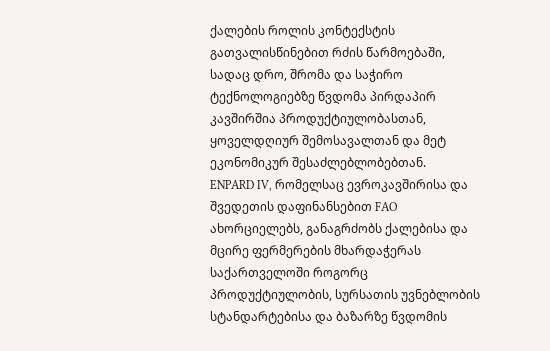ქალების როლის კონტექსტის გათვალისწინებით რძის წარმოებაში, სადაც დრო, შრომა და საჭირო ტექნოლოგიებზე წვდომა პირდაპირ კავშირშია პროდუქტიულობასთან, ყოველდღიურ შემოსავალთან და მეტ ეკონომიკურ შესაძლებლობებთან.
ENPARD IV, რომელსაც ევროკავშირისა და შვედეთის დაფინანსებით FAO ახორციელებს, განაგრძობს ქალებისა და მცირე ფერმერების მხარდაჭერას საქართველოში როგორც პროდუქტიულობის, სურსათის უვნებლობის სტანდარტებისა და ბაზარზე წვდომის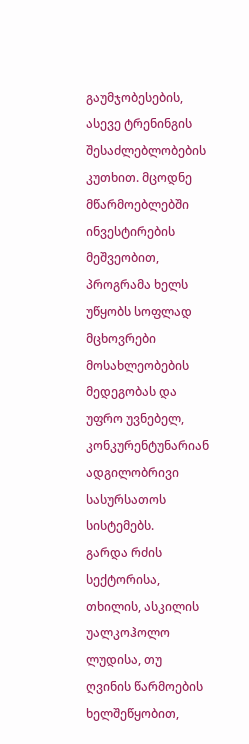გაუმჯობესების, ასევე ტრენინგის შესაძლებლობების კუთხით. მცოდნე მწარმოებლებში ინვესტირების მეშვეობით, პროგრამა ხელს უწყობს სოფლად მცხოვრები მოსახლეობების მედეგობას და უფრო უვნებელ, კონკურენტუნარიან ადგილობრივი სასურსათოს სისტემებს.
გარდა რძის სექტორისა, თხილის, ასკილის უალკოჰოლო ლუდისა, თუ ღვინის წარმოების ხელშეწყობით,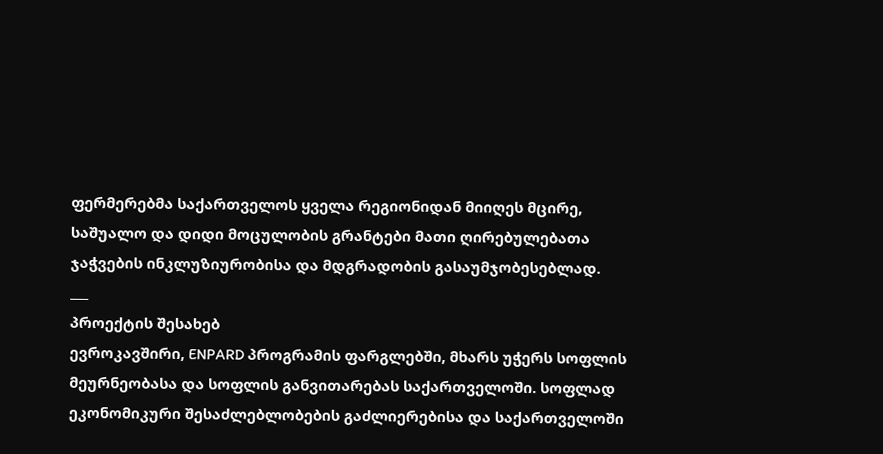ფერმერებმა საქართველოს ყველა რეგიონიდან მიიღეს მცირე, საშუალო და დიდი მოცულობის გრანტები მათი ღირებულებათა ჯაჭვების ინკლუზიურობისა და მდგრადობის გასაუმჯობესებლად.
___
პროექტის შესახებ
ევროკავშირი, ENPARD პროგრამის ფარგლებში, მხარს უჭერს სოფლის მეურნეობასა და სოფლის განვითარებას საქართველოში. სოფლად ეკონომიკური შესაძლებლობების გაძლიერებისა და საქართველოში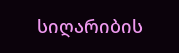სიღარიბის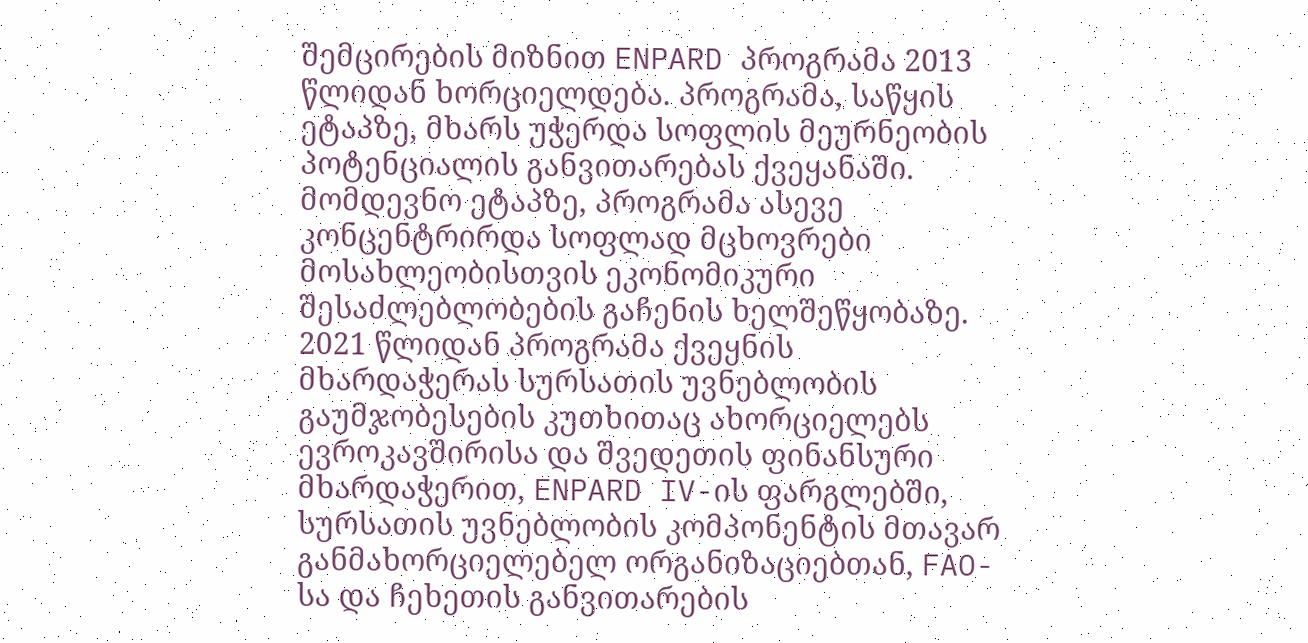შემცირების მიზნით ENPARD პროგრამა 2013 წლიდან ხორციელდება. პროგრამა, საწყის ეტაპზე, მხარს უჭერდა სოფლის მეურნეობის პოტენციალის განვითარებას ქვეყანაში. მომდევნო ეტაპზე, პროგრამა ასევე კონცენტრირდა სოფლად მცხოვრები მოსახლეობისთვის ეკონომიკური შესაძლებლობების გაჩენის ხელშეწყობაზე. 2021 წლიდან პროგრამა ქვეყნის მხარდაჭერას სურსათის უვნებლობის გაუმჯობესების კუთხითაც ახორციელებს ევროკავშირისა და შვედეთის ფინანსური მხარდაჭერით, ENPARD IV-ის ფარგლებში, სურსათის უვნებლობის კომპონენტის მთავარ განმახორციელებელ ორგანიზაციებთან, FAO-სა და ჩეხეთის განვითარების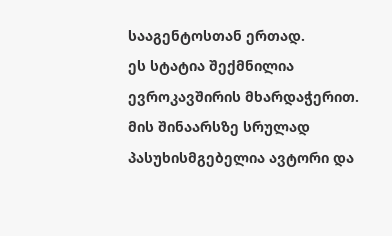სააგენტოსთან ერთად.
ეს სტატია შექმნილია ევროკავშირის მხარდაჭერით. მის შინაარსზე სრულად პასუხისმგებელია ავტორი და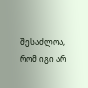შესაძლოა, რომ იგი არ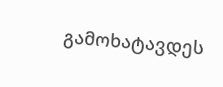გამოხატავდეს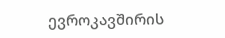ევროკავშირის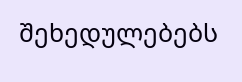შეხედულებებს